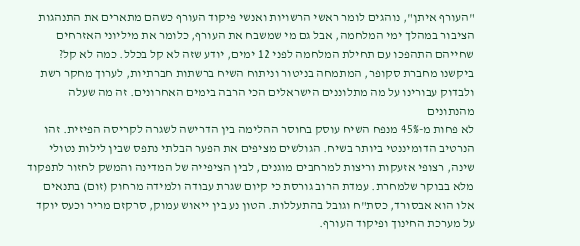"העורף איתן", נוהגים לומר ראשי הרשויות ואנשי פיקוד העורף כשהם מתארים את התנהגות הציבור במהלך ימי המלחמה, אבל גם מי שמשבח את העורף, כלומר את מיליוני האזרחים שחייהם התהפכו עם תחילת המלחמה לפני 12 ימים, יודע שזה לא קל בכלל. כמה לא קל? ביקשנו מחברת סקופר, המתמחה בניטור וניתוח השיח ברשתות חברתיות, לערוך מחקר רשת ולבדוק עבורינו על מה מתלוננים הישראלים הכי הרבה בימים האחרונים. זה מה שעלה מהנתונים
לא פחות מ-45% מנפח השיח עוסק בחוסר ההלימה בין הדרישה לשגרה לקריסה הפיזית. זהו הנרטיב הדומיננטי ביותר בשיח. הגולשים מציפים את הפער הבלתי נתפס שבין לילות נטולי שינה, רצופי אזעקות וריצות למרחבים מוגנים, לבין הציפייה של המדינה והמשק לחזור לתפקוד מלא בבוקר שלמחרת. עמדת הרוב גורסת כי קיום שגרת עבודה ולמידה מרחוק (זום) בתנאים אלו הוא אבסורד, כסת"ח וגובל בהתעללות. הטון נע בין ייאוש עמוק, סרקזם מריר וכעס יוקד על מערכת החינוך ופיקוד העורף.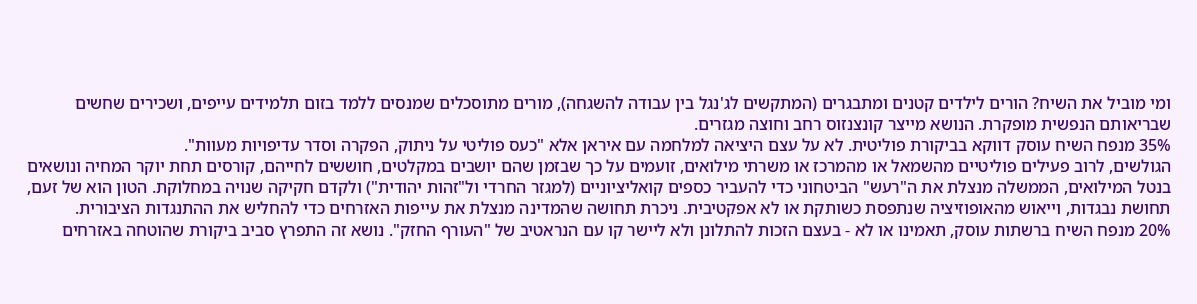ומי מוביל את השיח? הורים לילדים קטנים ומתבגרים (המתקשים לג'נגל בין עבודה להשגחה), מורים מתוסכלים שמנסים ללמד בזום תלמידים עייפים, ושכירים שחשים שבריאותם הנפשית מופקרת. הנושא מייצר קונצנזוס רחב וחוצה מגזרים.
35% מנפח השיח עוסק דווקא בביקורת פוליטית. לא על עצם היציאה למלחמה עם איראן אלא "כעס פוליטי על ניתוק, הפקרה וסדר עדיפויות מעוות".
הגולשים, לרוב פעילים פוליטיים מהשמאל או מהמרכז או משרתי מילואים, זועמים על כך שבזמן שהם יושבים במקלטים, חוששים לחייהם, קורסים תחת יוקר המחיה ונושאים בנטל המילואים, הממשלה מנצלת את ה"רעש" הביטחוני כדי להעביר כספים קואליציוניים (למגזר החרדי ול"זהות יהודית") ולקדם חקיקה שנויה במחלוקת. הטון הוא של זעם, תחושת נבגדות, וייאוש מהאופוזיציה שנתפסת כשותקת או לא אפקטיבית. ניכרת תחושה שהמדינה מנצלת את עייפות האזרחים כדי להחליש את ההתנגדות הציבורית.
20% מנפח השיח ברשתות עוסק, תאמינו או לא - בעצם הזכות להתלונן ולא ליישר קו עם הנראטיב של "העורף החזק". נושא זה התפרץ סביב ביקורת שהוטחה באזרחים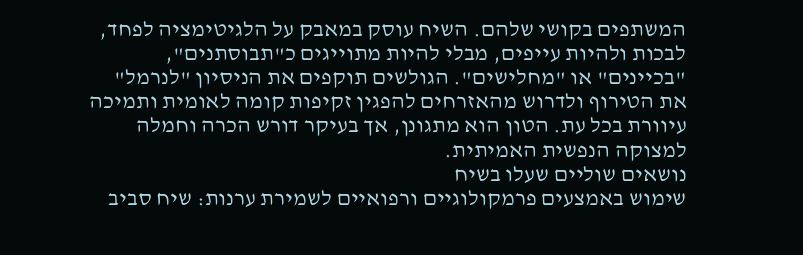המשתפים בקושי שלהם. השיח עוסק במאבק על הלגיטימציה לפחד, לבכות ולהיות עייפים, מבלי להיות מתוייגים כ"תבוסתנים", "בכיינים" או "מחלישים". הגולשים תוקפים את הניסיון "לנרמל" את הטירוף ולדרוש מהאזרחים להפגין זקיפות קומה לאומית ותמיכה עיוורת בכל עת. הטון הוא מתגונן, אך בעיקר דורש הכרה וחמלה למצוקה הנפשית האמיתית.
נושאים שוליים שעלו בשיח
שימוש באמצעים פרמקולוגיים ורפואיים לשמירת ערנות: שיח סביב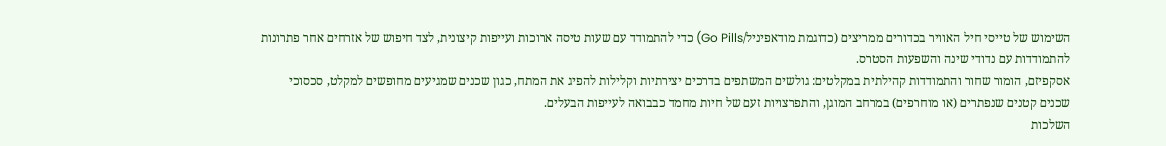השימוש של טייסי חיל האוויר בכדורים ממריצים (כדוגמת מודאפיניל/Go Pills) כדי להתמודד עם שעות טיסה ארוכות ועייפות קיצונית, לצד חיפוש של אזרחים אחר פתרונות להתמודדות עם נדודי שינה והשפעות הסטרס.
אסקפיזם, הומור שחור והתמודדות קהילתית במקלטים: גולשים המשתפים בדרכים יצירתיות וקלילות להפיג את המתח, כגון שכנים שמגיעים מחופשים למקלט, סכסוכי שכנים קטנים שנפתרים (או מוחרפים) במרחב המוגן, והתפרצויות זעם של חיות מחמד כבבואה לעייפות הבעלים.
השלכות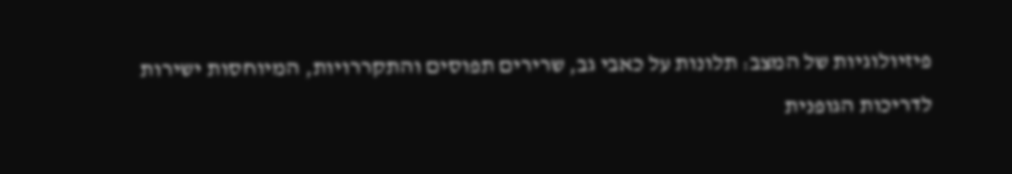פיזיולוגיות של המצב: תלונות על כאבי גב, שרירים תפוסים והתקררויות, המיוחסות ישירות לדריכות הגופנית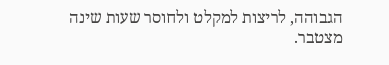הגבוהה, לריצות למקלט ולחוסר שעות שינה מצטבר.